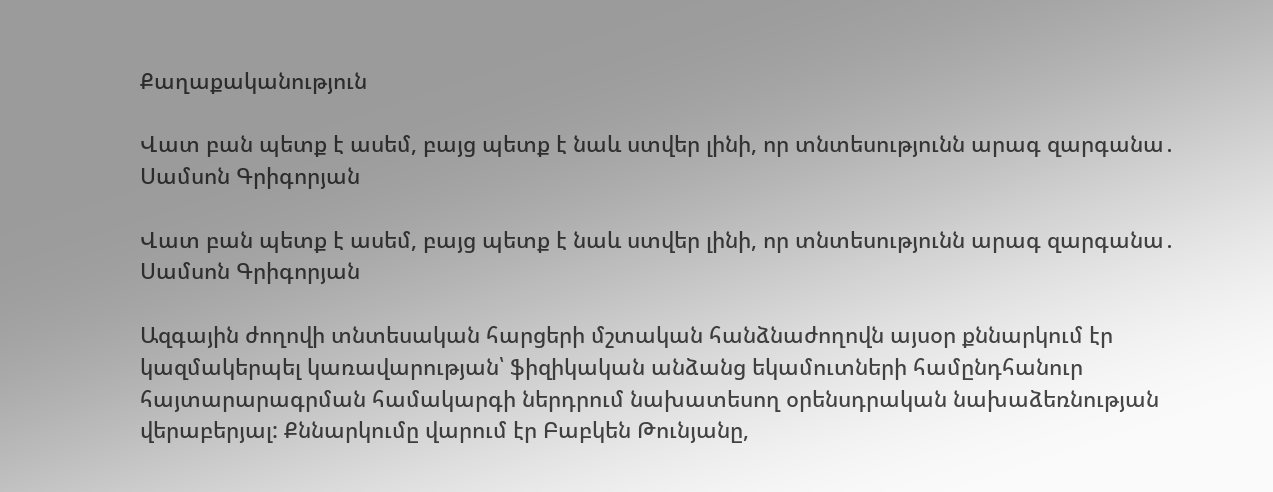Քաղաքականություն

Վատ բան պետք է ասեմ, բայց պետք է նաև ստվեր լինի, որ տնտեսությունն արագ զարգանա․ Սամսոն Գրիգորյան

Վատ բան պետք է ասեմ, բայց պետք է նաև ստվեր լինի, որ տնտեսությունն արագ զարգանա․ Սամսոն Գրիգորյան

Ազգային ժողովի տնտեսական հարցերի մշտական հանձնաժողովն այսօր քննարկում էր կազմակերպել կառավարության՝ ֆիզիկական անձանց եկամուտների համընդհանուր հայտարարագրման համակարգի ներդրում նախատեսող օրենսդրական նախաձեռնության վերաբերյալ: Քննարկումը վարում էր Բաբկեն Թունյանը,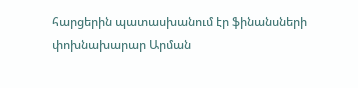հարցերին պատասխանում էր ֆինանսների փոխնախարար Արման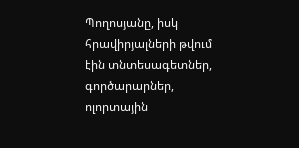Պողոսյանը, իսկ հրավիրյալների թվում էին տնտեսագետներ, գործարարներ, ոլորտային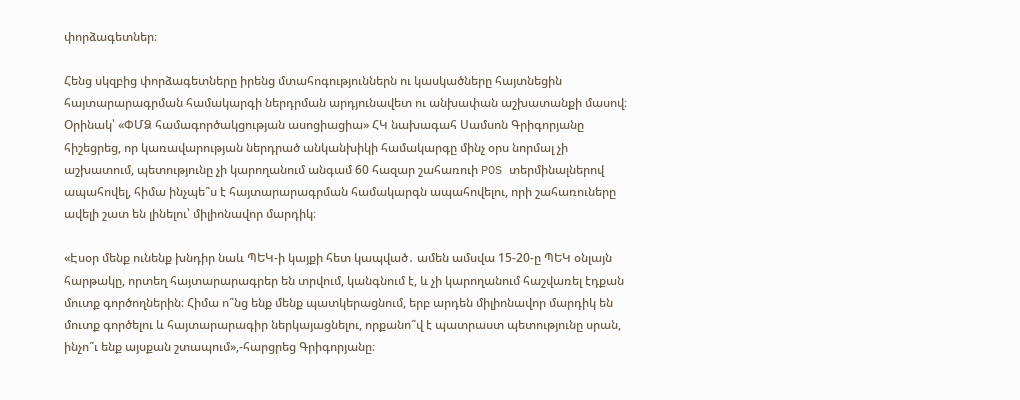փորձագետներ։

Հենց սկզբից փորձագետները իրենց մտահոգություններն ու կասկածները հայտնեցին հայտարարագրման համակարգի ներդրման արդյունավետ ու անխափան աշխատանքի մասով։ Օրինակ՝ «ՓՄՁ համագործակցության ասոցիացիա» ՀԿ նախագահ Սամսոն Գրիգորյանը հիշեցրեց, որ կառավարության ներդրած անկանխիկի համակարգը մինչ օրս նորմալ չի աշխատում, պետությունը չի կարողանում անգամ 60 հազար շահառուի POS տերմինալներով ապահովել, հիմա ինչպե՞ս է հայտարարագրման համակարգն ապահովելու, որի շահառուները ավելի շատ են լինելու՝ միլիոնավոր մարդիկ։

«Էսօր մենք ունենք խնդիր նաև ՊԵԿ-ի կայքի հետ կապված․ ամեն ամսվա 15-20-ը ՊԵԿ օնլայն հարթակը, որտեղ հայտարարագրեր են տրվում, կանգնում է, և չի կարողանում հաշվառել էդքան մուտք գործողներին։ Հիմա ո՞նց ենք մենք պատկերացնում, երբ արդեն միլիոնավոր մարդիկ են մուտք գործելու և հայտարարագիր ներկայացնելու, որքանո՞վ է պատրաստ պետությունը սրան, ինչո՞ւ ենք այսքան շտապում»,-հարցրեց Գրիգորյանը։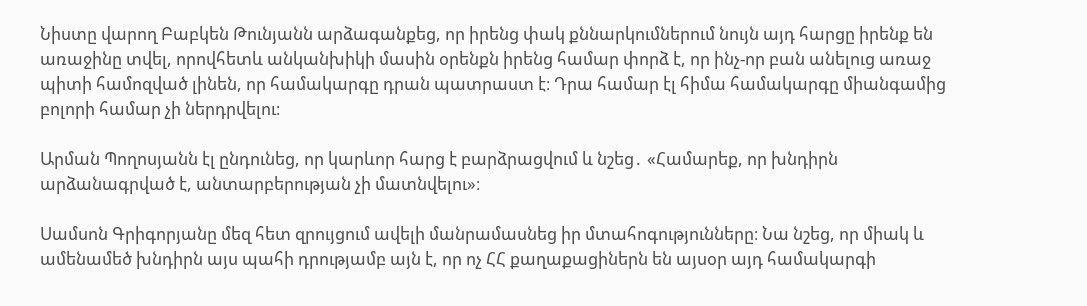Նիստը վարող Բաբկեն Թունյանն արձագանքեց, որ իրենց փակ քննարկումներում նույն այդ հարցը իրենք են առաջինը տվել, որովհետև անկանխիկի մասին օրենքն իրենց համար փորձ է, որ ինչ-որ բան անելուց առաջ պիտի համոզված լինեն, որ համակարգը դրան պատրաստ է։ Դրա համար էլ հիմա համակարգը միանգամից բոլորի համար չի ներդրվելու։

Արման Պողոսյանն էլ ընդունեց, որ կարևոր հարց է բարձրացվում և նշեց․ «Համարեք, որ խնդիրն արձանագրված է, անտարբերության չի մատնվելու»։

Սամսոն Գրիգորյանը մեզ հետ զրույցում ավելի մանրամասնեց իր մտահոգությունները։ Նա նշեց, որ միակ և ամենամեծ խնդիրն այս պահի դրությամբ այն է, որ ոչ ՀՀ քաղաքացիներն են այսօր այդ համակարգի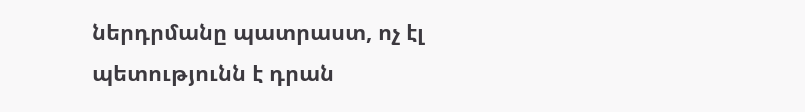ներդրմանը պատրաստ, ոչ էլ պետությունն է դրան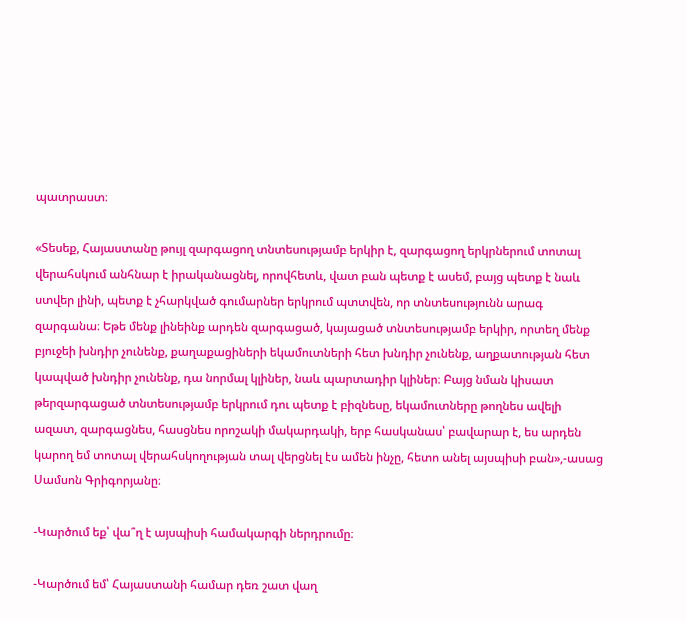պատրաստ։

«Տեսեք, Հայաստանը թույլ զարգացող տնտեսությամբ երկիր է, զարգացող երկրներում տոտալ վերահսկում անհնար է իրականացնել, որովհետև, վատ բան պետք է ասեմ, բայց պետք է նաև ստվեր լինի, պետք է չհարկված գումարներ երկրում պտտվեն, որ տնտեսությունն արագ զարգանա։ Եթե մենք լինեինք արդեն զարգացած, կայացած տնտեսությամբ երկիր, որտեղ մենք բյուջեի խնդիր չունենք, քաղաքացիների եկամուտների հետ խնդիր չունենք, աղքատության հետ կապված խնդիր չունենք, դա նորմալ կլիներ, նաև պարտադիր կլիներ։ Բայց նման կիսատ թերզարգացած տնտեսությամբ երկրում դու պետք է բիզնեսը, եկամուտները թողնես ավելի ազատ, զարգացնես, հասցնես որոշակի մակարդակի, երբ հասկանաս՝ բավարար է, ես արդեն կարող եմ տոտալ վերահսկողության տալ վերցնել էս ամեն ինչը, հետո անել այսպիսի բան»,-ասաց Սամսոն Գրիգորյանը։

-Կարծում եք՝ վա՞ղ է այսպիսի համակարգի ներդրումը։

-Կարծում եմ՝ Հայաստանի համար դեռ շատ վաղ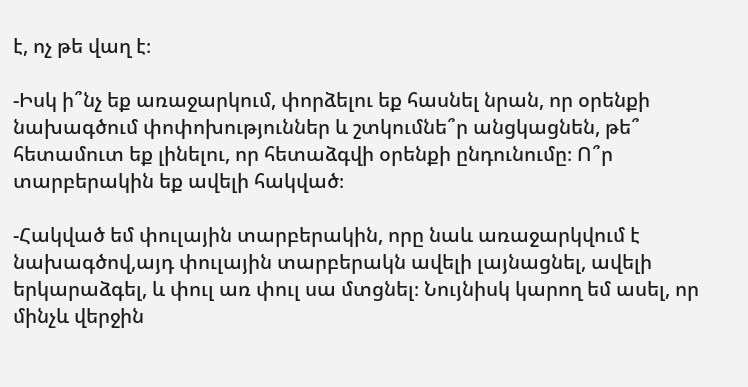է, ոչ թե վաղ է։

-Իսկ ի՞նչ եք առաջարկում, փորձելու եք հասնել նրան, որ օրենքի նախագծում փոփոխություններ և շտկումնե՞ր անցկացնեն, թե՞ հետամուտ եք լինելու, որ հետաձգվի օրենքի ընդունումը։ Ո՞ր տարբերակին եք ավելի հակված։

-Հակված եմ փուլային տարբերակին, որը նաև առաջարկվում է նախագծով,այդ փուլային տարբերակն ավելի լայնացնել, ավելի երկարաձգել, և փուլ առ փուլ սա մտցնել։ Նույնիսկ կարող եմ ասել, որ մինչև վերջին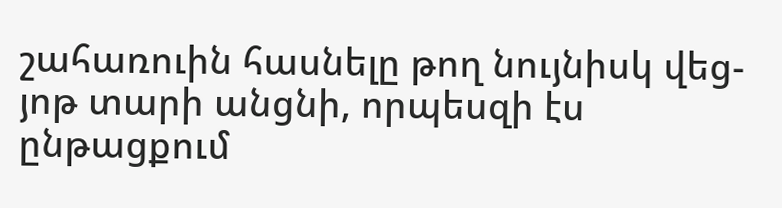շահառուին հասնելը թող նույնիսկ վեց-յոթ տարի անցնի, որպեսզի էս ընթացքում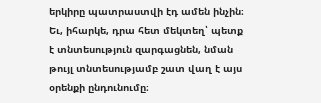երկիրը պատրաստվի էդ ամեն ինչին։ Եւ, իհարկե, դրա հետ մեկտեղ՝ պետք է տնտեսություն զարգացնեն, նման թույլ տնտեսությամբ շատ վաղ է այս օրենքի ընդունումը։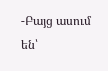-Բայց ասում են՝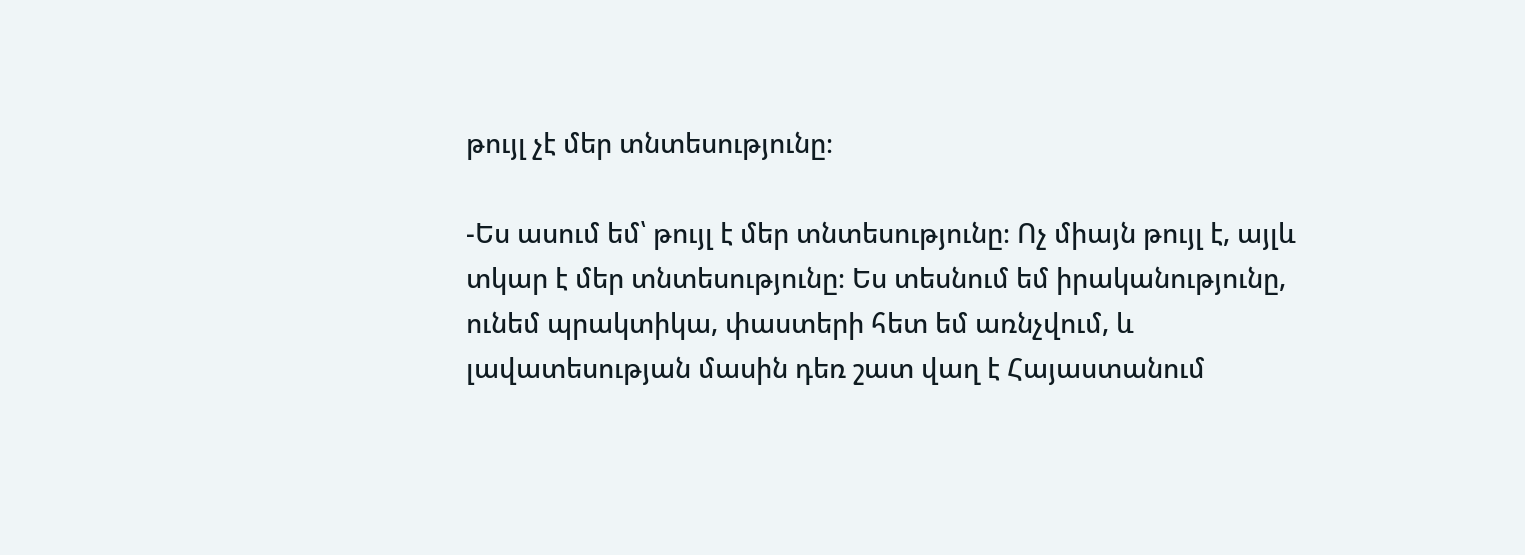թույլ չէ մեր տնտեսությունը։

-Ես ասում եմ՝ թույլ է մեր տնտեսությունը։ Ոչ միայն թույլ է, այլև տկար է մեր տնտեսությունը։ Ես տեսնում եմ իրականությունը, ունեմ պրակտիկա, փաստերի հետ եմ առնչվում, և լավատեսության մասին դեռ շատ վաղ է Հայաստանում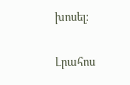խոսել։

Լրահոս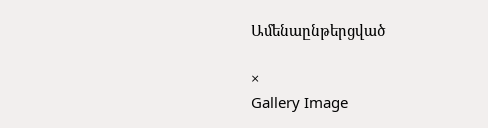Ամենաընթերցված

×
Gallery Image